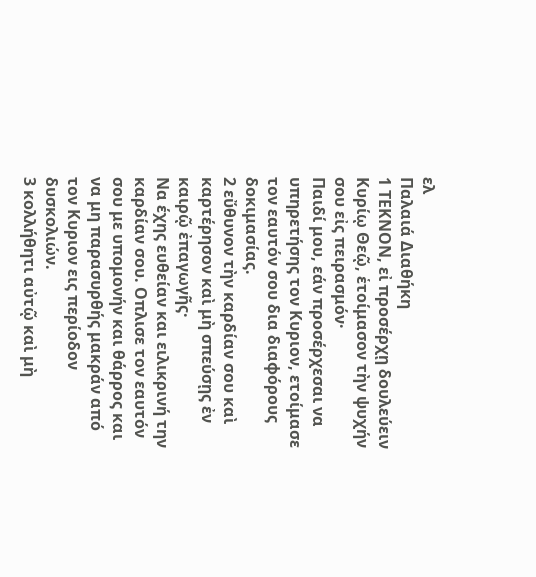ελ
Παλαιά Διαθήκη
1 ΤΕΚΝΟΝ, εἰ προσέρχῃ δουλεύειν Κυρίῳ Θεῷ, ἑτοίμασον τὴν ψυχήν σου εἰς πειρασμόν·
Παιδί μου, εάν προσέρχεσαι να υπηρετήσης τον Κυριον, ετοίμασε τον εαυτόν σου δια διαφόρους δοκιμασίας.
2 εὔθυνον τὴν καρδίαν σου καὶ καρτέρησον καὶ μὴ σπεύσῃς ἐν καιρῷ ἐπαγωγῆς·
Να έχης ευθείαν και ειλικρινή την καρδίαν σου. Οπλισε τον εαυτόν σου με υπομονήν και θάρρος και να μη παρασυρθής μακράν από τον Κυριον εις περίοδον δυσκολιών.
3 κολλήθητι αὐτῷ καὶ μὴ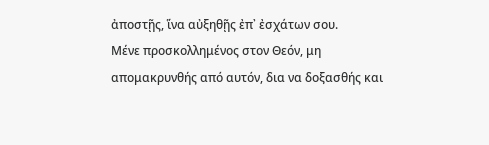ἀποστῇς, ἵνα αὐξηθῇς ἐπ᾿ ἐσχάτων σου.
Μένε προσκολλημένος στον Θεόν, μη απομακρυνθής από αυτόν, δια να δοξασθής και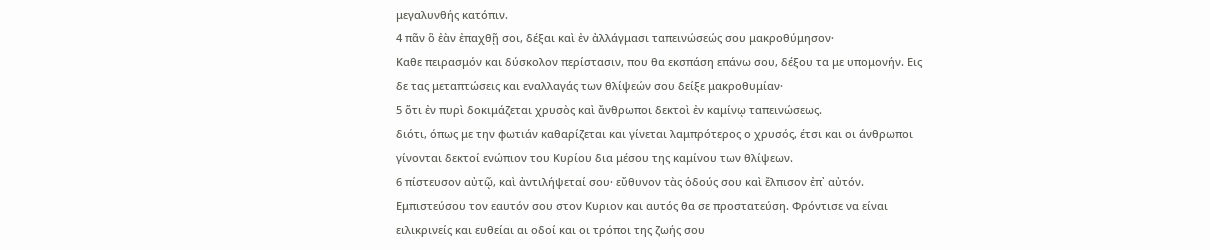μεγαλυνθής κατόπιν.
4 πᾶν ὃ ἐὰν ἐπαχθῇ σοι, δέξαι καὶ ἐν ἀλλάγμασι ταπεινώσεώς σου μακροθύμησον·
Καθε πειρασμόν και δύσκολον περίστασιν, που θα εκσπάση επάνω σου, δέξου τα με υπομονήν. Εις δε τας μεταπτώσεις και εναλλαγάς των θλίψεών σου δείξε μακροθυμίαν·
5 ὅτι ἐν πυρὶ δοκιμάζεται χρυσὸς καὶ ἄνθρωποι δεκτοὶ ἐν καμίνῳ ταπεινώσεως.
διότι, όπως με την φωτιάν καθαρίζεται και γίνεται λαμπρότερος ο χρυσός, έτσι και οι άνθρωποι γίνονται δεκτοί ενώπιον του Κυρίου δια μέσου της καμίνου των θλίψεων.
6 πίστευσον αὐτῷ, καὶ ἀντιλήψεταί σου· εὔθυνον τὰς ὁδούς σου καὶ ἔλπισον ἐπ᾿ αὐτόν.
Εμπιστεύσου τον εαυτόν σου στον Κυριον και αυτός θα σε προστατεύση. Φρόντισε να είναι ειλικρινείς και ευθείαι αι οδοί και οι τρόποι της ζωής σου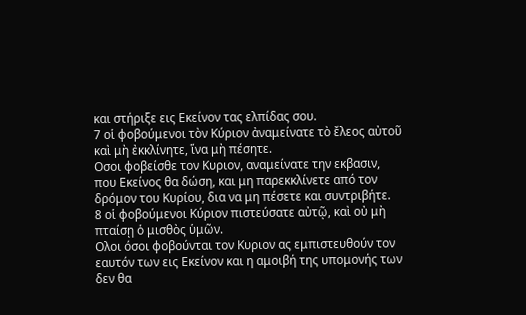και στήριξε εις Εκείνον τας ελπίδας σου.
7 οἱ φοβούμενοι τὸν Κύριον ἀναμείνατε τὸ ἔλεος αὐτοῦ καὶ μὴ ἐκκλίνητε, ἵνα μὴ πέσητε.
Οσοι φοβείσθε τον Κυριον, αναμείνατε την εκβασιν, που Εκείνος θα δώση, και μη παρεκκλίνετε από τον δρόμον του Κυρίου, δια να μη πέσετε και συντριβήτε.
8 οἱ φοβούμενοι Κύριον πιστεύσατε αὐτῷ, καὶ οὐ μὴ πταίσῃ ὁ μισθὸς ὑμῶν.
Ολοι όσοι φοβούνται τον Κυριον ας εμπιστευθούν τον εαυτόν των εις Εκείνον και η αμοιβή της υπομονής των δεν θα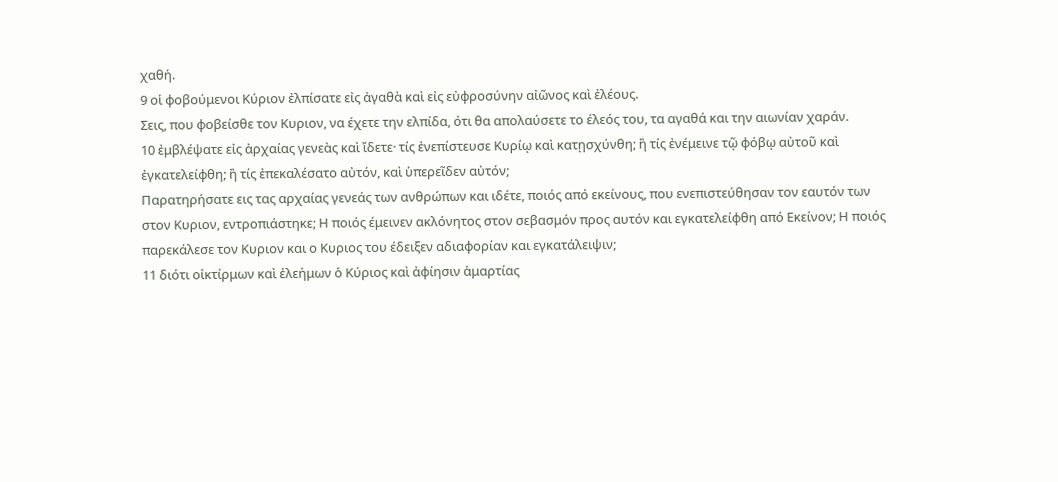χαθή.
9 οἱ φοβούμενοι Κύριον ἐλπίσατε εἰς ἀγαθὰ καὶ εἰς εὐφροσύνην αἰῶνος καὶ ἐλέους.
Σεις, που φοβείσθε τον Κυριον, να έχετε την ελπίδα, ότι θα απολαύσετε το έλεός του, τα αγαθά και την αιωνίαν χαράν.
10 ἐμβλέψατε εἰς ἀρχαίας γενεὰς καὶ ἴδετε· τίς ἐνεπίστευσε Κυρίῳ καὶ κατῃσχύνθη; ἢ τίς ἐνέμεινε τῷ φόβῳ αὐτοῦ καὶ ἐγκατελείφθη; ἢ τίς ἐπεκαλέσατο αὐτόν, καὶ ὑπερεῖδεν αὐτόν;
Παρατηρήσατε εις τας αρχαίας γενεάς των ανθρώπων και ιδέτε, ποιός από εκείνους, που ενεπιστεύθησαν τον εαυτόν των στον Κυριον, εντροπιάστηκε; Η ποιός έμεινεν ακλόνητος στον σεβασμόν προς αυτόν και εγκατελείφθη από Εκείνον; Η ποιός παρεκάλεσε τον Κυριον και ο Κυριος του έδειξεν αδιαφορίαν και εγκατάλειψιν;
11 διότι οἰκτίρμων καὶ ἐλεήμων ὁ Κύριος καὶ ἀφίησιν ἁμαρτίας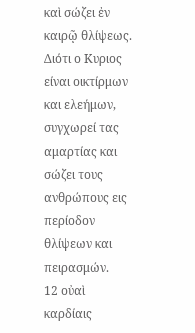καὶ σώζει ἐν καιρῷ θλίψεως.
Διότι ο Κυριος είναι οικτίρμων και ελεήμων, συγχωρεί τας αμαρτίας και σώζει τους ανθρώπους εις περίοδον θλίψεων και πειρασμών.
12 οὐαὶ καρδίαις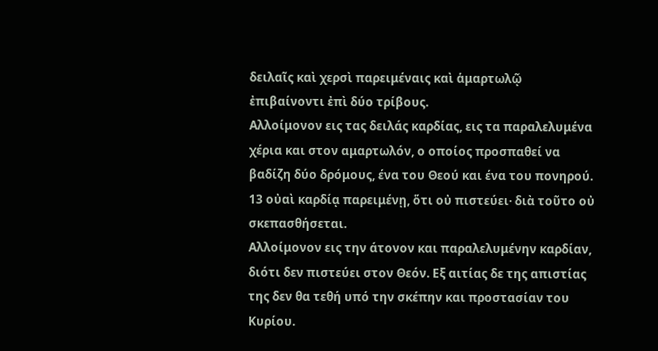δειλαῖς καὶ χερσὶ παρειμέναις καὶ ἁμαρτωλῷ ἐπιβαίνοντι ἐπὶ δύο τρίβους.
Αλλοίμονον εις τας δειλάς καρδίας, εις τα παραλελυμένα χέρια και στον αμαρτωλόν, ο οποίος προσπαθεί να βαδίζη δύο δρόμους, ένα του Θεού και ένα του πονηρού.
13 οὐαὶ καρδίᾳ παρειμένῃ, ὅτι οὐ πιστεύει· διὰ τοῦτο οὐ σκεπασθήσεται.
Αλλοίμονον εις την άτονον και παραλελυμένην καρδίαν, διότι δεν πιστεύει στον Θεόν. Εξ αιτίας δε της απιστίας της δεν θα τεθή υπό την σκέπην και προστασίαν του Κυρίου.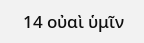14 οὐαὶ ὑμῖν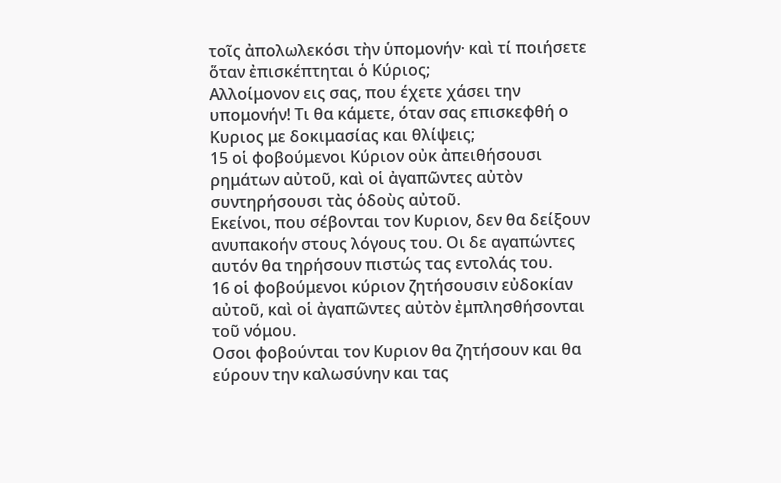τοῖς ἀπολωλεκόσι τὴν ὑπομονήν· καὶ τί ποιήσετε ὅταν ἐπισκέπτηται ὁ Κύριος;
Αλλοίμονον εις σας, που έχετε χάσει την υπομονήν! Τι θα κάμετε, όταν σας επισκεφθή ο Κυριος με δοκιμασίας και θλίψεις;
15 οἱ φοβούμενοι Κύριον οὐκ ἀπειθήσουσι ρημάτων αὐτοῦ, καὶ οἱ ἀγαπῶντες αὐτὸν συντηρήσουσι τὰς ὁδοὺς αὐτοῦ.
Εκείνοι, που σέβονται τον Κυριον, δεν θα δείξουν ανυπακοήν στους λόγους του. Οι δε αγαπώντες αυτόν θα τηρήσουν πιστώς τας εντολάς του.
16 οἱ φοβούμενοι κύριον ζητήσουσιν εὐδοκίαν αὐτοῦ, καὶ οἱ ἀγαπῶντες αὐτὸν ἐμπλησθήσονται τοῦ νόμου.
Οσοι φοβούνται τον Κυριον θα ζητήσουν και θα εύρουν την καλωσύνην και τας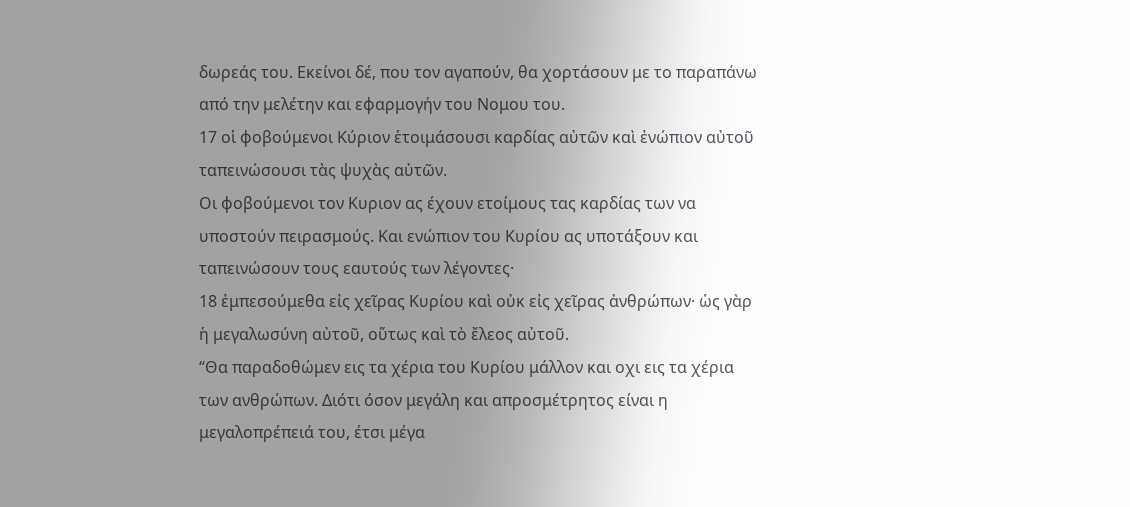δωρεάς του. Εκείνοι δέ, που τον αγαπούν, θα χορτάσουν με το παραπάνω από την μελέτην και εφαρμογήν του Νομου του.
17 οἱ φοβούμενοι Κύριον ἑτοιμάσουσι καρδίας αὐτῶν καὶ ἐνώπιον αὐτοῦ ταπεινώσουσι τὰς ψυχὰς αὐτῶν.
Οι φοβούμενοι τον Κυριον ας έχουν ετοίμους τας καρδίας των να υποστούν πειρασμούς. Και ενώπιον του Κυρίου ας υποτάξουν και ταπεινώσουν τους εαυτούς των λέγοντες·
18 ἐμπεσούμεθα εἰς χεῖρας Κυρίου καὶ οὐκ εἰς χεῖρας ἀνθρώπων· ὡς γὰρ ἡ μεγαλωσύνη αὐτοῦ, οὕτως καὶ τὸ ἔλεος αὐτοῦ.
“Θα παραδοθώμεν εις τα χέρια του Κυρίου μάλλον και οχι εις τα χέρια των ανθρώπων. Διότι όσον μεγάλη και απροσμέτρητος είναι η μεγαλοπρέπειά του, έτσι μέγα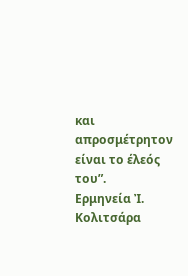και απροσμέτρητον είναι το έλεός του”.
Ερμηνεία Ἰ. Κολιτσάρα